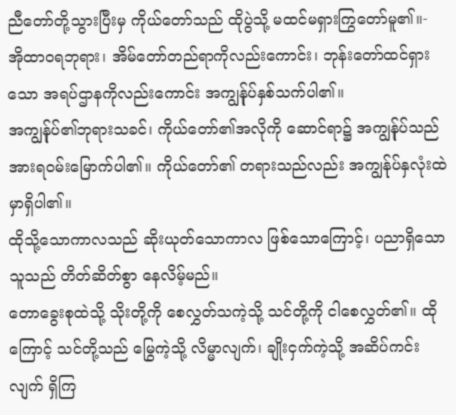ညီတော်တို့သွားပြီးမှ ကိုယ်တော်သည် ထိုပွဲသို့ မထင်မရှားကြွတော်မူ၏။-
အိုထာဝရဘုရား၊ အိမ်တော်တည်ရာကိုလည်းကောင်း၊ ဘုန်းတော်ထင်ရှားသော အရပ်ဌာနကိုလည်းကောင်း အကျွန်ုပ်နှစ်သက်ပါ၏။
အကျွန်ုပ်၏ဘုရားသခင်၊ ကိုယ်တော်၏အလိုကို ဆောင်ရာ၌ အကျွန်ုပ်သည် အားရဝမ်းမြောက်ပါ၏။ ကိုယ်တော်၏ တရားသည်လည်း အကျွန်ုပ်နှလုံးထဲမှာရှိပါ၏။
ထိုသို့သောကာလသည် ဆိုးယုတ်သောကာလ ဖြစ်သောကြောင့်၊ ပညာရှိသောသူသည် တိတ်ဆိတ်စွာ နေလိမ့်မည်။
တောခွေးစုထဲသို့ သိုးတို့ကို စေလွှတ်သကဲ့သို့ သင်တို့ကို ငါစေလွှတ်၏။ ထိုကြောင့် သင်တို့သည် မြွေကဲ့သို့ လိမ္မာလျက်၊ ချိုးငှက်ကဲ့သို့ အဆိပ်ကင်းလျက် ရှိကြ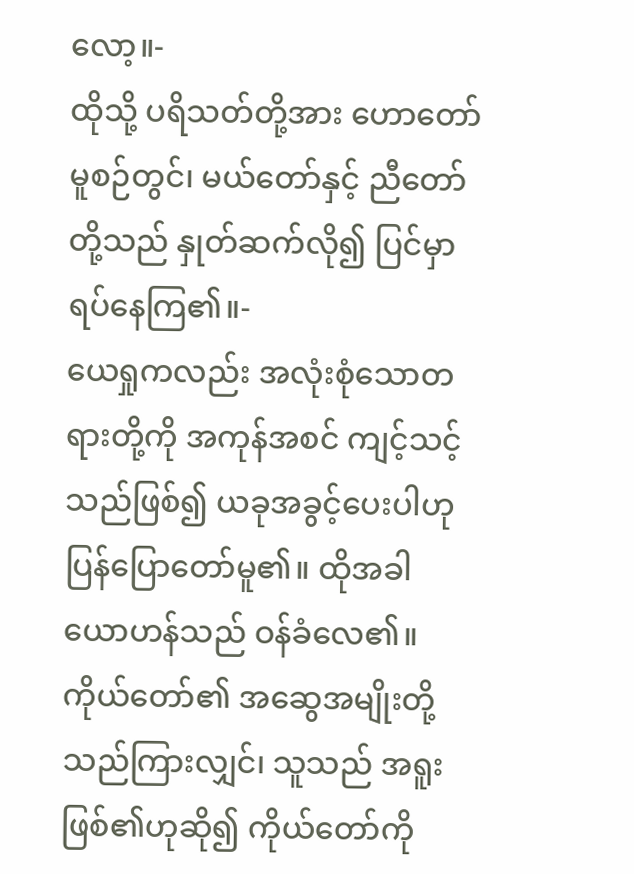လော့။-
ထိုသို့ ပရိသတ်တို့အား ဟောတော်မူစဉ်တွင်၊ မယ်တော်နှင့် ညီတော်တို့သည် နှုတ်ဆက်လို၍ ပြင်မှာ ရပ်နေကြ၏။-
ယေရှုကလည်း အလုံးစုံသောတရားတို့ကို အကုန်အစင် ကျင့်သင့်သည်ဖြစ်၍ ယခုအခွင့်ပေးပါဟု ပြန်ပြောတော်မူ၏။ ထိုအခါ ယောဟန်သည် ဝန်ခံလေ၏။
ကိုယ်တော်၏ အဆွေအမျိုးတို့သည်ကြားလျှင်၊ သူသည် အရူးဖြစ်၏ဟုဆို၍ ကိုယ်တော်ကို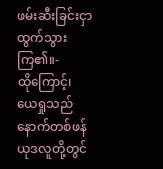ဖမ်းဆီးခြင်းငှာ ထွက်သွားကြ၏။-
ထိုကြောင့်၊ ယေရှုသည် နောက်တစ်ဖန် ယုဒလူတို့တွင်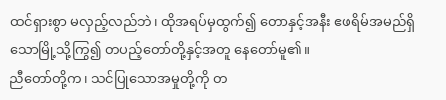ထင်ရှားစွာ မလှည့်လည်ဘဲ၊ ထိုအရပ်မှထွက်၍ တောနှင့်အနီး ဧဖရိမ်အမည်ရှိသောမြို့သို့ကြွ၍ တပည့်တော်တို့နှင့်အတူ နေတော်မူ၏။
ညီတော်တို့က၊ သင်ပြုသောအမှုတို့ကို တ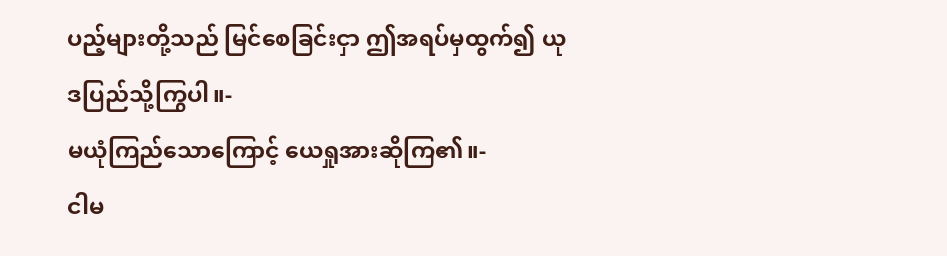ပည့်များတို့သည် မြင်စေခြင်းငှာ ဤအရပ်မှထွက်၍ ယုဒပြည်သို့ကြွပါ။-
မယုံကြည်သောကြောင့် ယေရှုအားဆိုကြ၏။-
ငါမ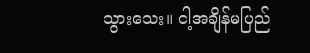သွားသေး။ ငါ့အချိန်မပြည်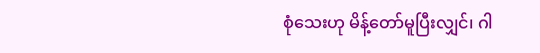စုံသေးဟု မိန့်တော်မူပြီးလျှင်၊ ဂါ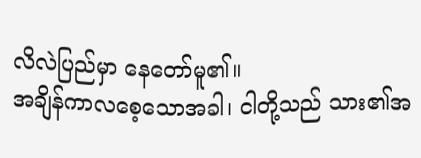လိလဲပြည်မှာ နေတော်မူ၏။
အချိန်ကာလစေ့သောအခါ၊ ငါတို့သည် သား၏အ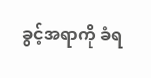ခွင့်အရာကို ခံရ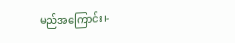မည်အကြောင်း၊-